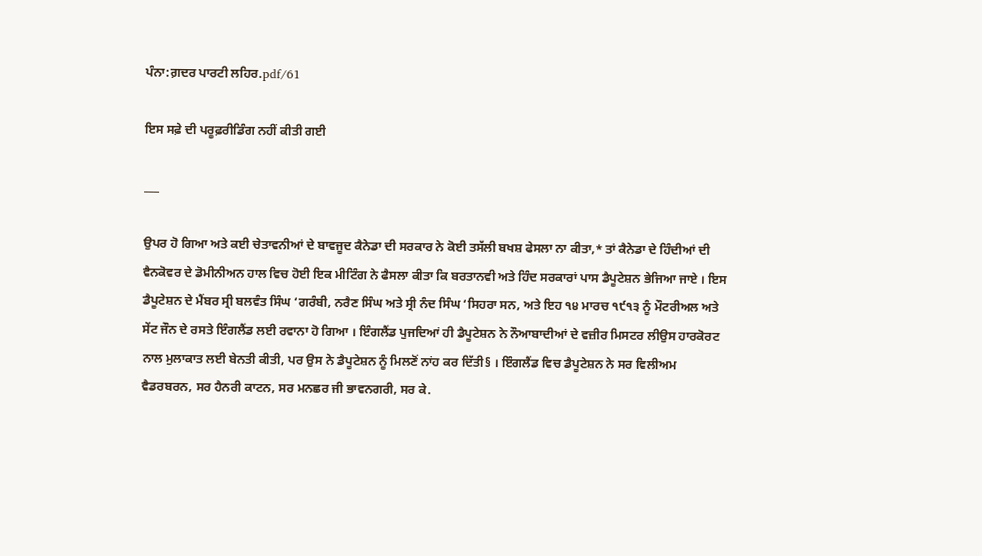ਪੰਨਾ:ਗ਼ਦਰ ਪਾਰਟੀ ਲਹਿਰ.pdf/61

ਇਸ ਸਫ਼ੇ ਦੀ ਪਰੂਫ਼ਰੀਡਿੰਗ ਨਹੀਂ ਕੀਤੀ ਗਈ

___

ਉਪਰ ਹੋ ਗਿਆ ਅਤੇ ਕਈ ਚੇਤਾਵਨੀਆਂ ਦੇ ਬਾਵਜੂਦ ਕੈਨੇਡਾ ਦੀ ਸਰਕਾਰ ਨੇ ਕੋਈ ਤਸੱਲੀ ਬਖਸ਼ ਫੇਸਲਾ ਨਾ ਕੀਤਾ,* ਤਾਂ ਕੈਨੇਡਾ ਦੇ ਹਿੰਦੀਆਂ ਦੀ ਵੈਨਕੋਵਰ ਦੇ ਡੋਮੀਨੀਅਨ ਹਾਲ ਵਿਚ ਹੋਈ ਇਕ ਮੀਟਿੰਗ ਨੇ ਫੈਸਲਾ ਕੀਤਾ ਕਿ ਬਰਤਾਨਵੀ ਅਤੇ ਹਿੰਦ ਸਰਕਾਰਾਂ ਪਾਸ ਡੈਪੂਟੇਸ਼ਨ ਭੇਜਿਆ ਜਾਏ । ਇਸ ਡੈਪੂਟੇਸ਼ਨ ਦੇ ਮੈਂਬਰ ਸ੍ਰੀ ਬਲਵੰਤ ਸਿੰਘ ‘ਗਰੰਬੀ, ਨਰੈਣ ਸਿੰਘ ਅਤੇ ਸ੍ਰੀ ਨੰਦ ਸਿੰਘ ‘ਸਿਹਰਾ ਸਨ, ਅਤੇ ਇਹ ੧੪ ਮਾਰਚ ੧੯੧੩ ਨੂੰ ਮੌਟਰੀਅਲ ਅਤੇ ਸੇਂਟ ਜੌਨ ਦੇ ਰਸਤੇ ਇੰਗਲੈਂਡ ਲਈ ਰਵਾਨਾ ਹੋ ਗਿਆ । ਇੰਗਲੈਂਡ ਪੁਜਦਿਆਂ ਹੀ ਡੈਪੂਟੇਸ਼ਨ ਨੇ ਨੌਆਬਾਦੀਆਂ ਦੇ ਵਜ਼ੀਰ ਮਿਸਟਰ ਲੀਉਸ ਹਾਰਕੋਰਟ ਨਾਲ ਮੁਲਾਕਾਤ ਲਈ ਬੇਨਤੀ ਕੀਤੀ, ਪਰ ਉਸ ਨੇ ਡੈਪੂਟੇਸ਼ਨ ਨੂੰ ਮਿਲਣੋਂ ਨਾਂਹ ਕਰ ਦਿੱਤੀ§ । ਇੰਗਲੈਂਡ ਵਿਚ ਡੈਪੂਟੇਸ਼ਨ ਨੇ ਸਰ ਵਿਲੀਅਮ ਵੈਡਰਬਰਨ, ਸਰ ਹੈਨਰੀ ਕਾਟਨ, ਸਰ ਮਨਛਰ ਜੀ ਭਾਵਨਗਰੀ, ਸਰ ਕੇ.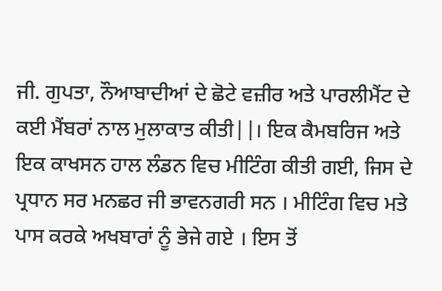ਜੀ. ਗੁਪਤਾ, ਨੌਆਬਾਦੀਆਂ ਦੇ ਛੋਟੇ ਵਜ਼ੀਰ ਅਤੇ ਪਾਰਲੀਮੈਂਟ ਦੇ ਕਈ ਮੈਂਬਰਾਂ ਨਾਲ ਮੁਲਾਕਾਤ ਕੀਤੀ||। ਇਕ ਕੈਮਬਰਿਜ ਅਤੇ ਇਕ ਕਾਖਸਨ ਹਾਲ ਲੰਡਨ ਵਿਚ ਮੀਟਿੰਗ ਕੀਤੀ ਗਈ, ਜਿਸ ਦੇ ਪ੍ਰਧਾਨ ਸਰ ਮਨਛਰ ਜੀ ਭਾਵਨਗਰੀ ਸਨ । ਮੀਟਿੰਗ ਵਿਚ ਮਤੇ ਪਾਸ ਕਰਕੇ ਅਖਬਾਰਾਂ ਨੂੰ ਭੇਜੇ ਗਏ । ਇਸ ਤੋਂ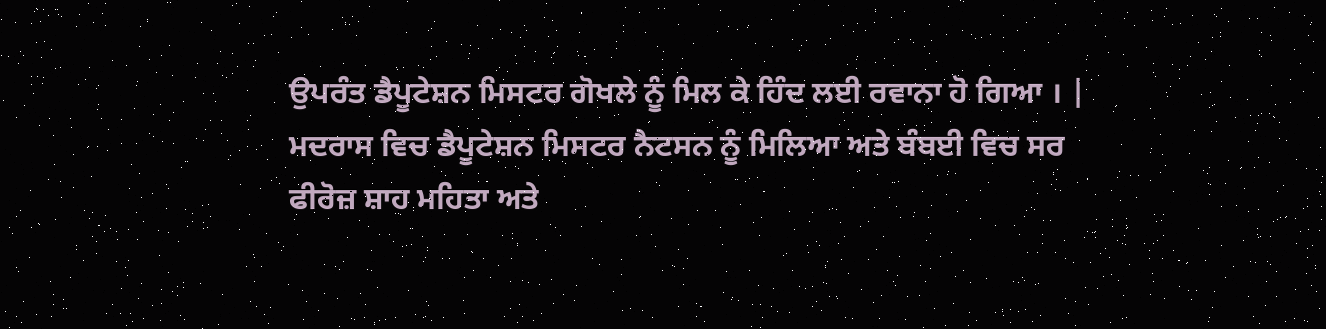ਉਪਰੰਤ ਡੈਪੂਟੇਸ਼ਨ ਮਿਸਟਰ ਗੋਖਲੇ ਨੂੰ ਮਿਲ ਕੇ ਹਿੰਦ ਲਈ ਰਵਾਨਾ ਹੋ ਗਿਆ । | ਮਦਰਾਸ ਵਿਚ ਡੈਪੂਟੇਸ਼ਨ ਮਿਸਟਰ ਨੈਟਸਨ ਨੂੰ ਮਿਲਿਆ ਅਤੇ ਬੰਬਈ ਵਿਚ ਸਰ ਫੀਰੋਜ਼ ਸ਼ਾਹ ਮਹਿਤਾ ਅਤੇ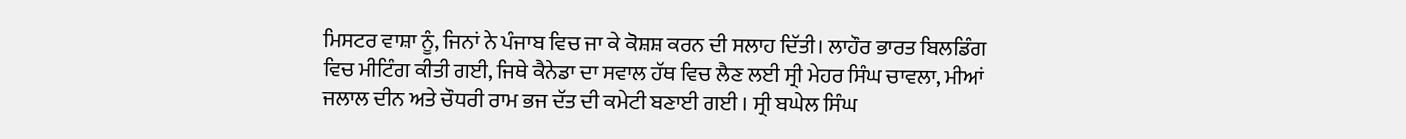ਮਿਸਟਰ ਵਾਸ਼ਾ ਨੂੰ, ਜਿਨਾਂ ਨੇ ਪੰਜਾਬ ਵਿਚ ਜਾ ਕੇ ਕੋਸ਼ਸ਼ ਕਰਨ ਦੀ ਸਲਾਹ ਦਿੱਤੀ। ਲਾਹੌਰ ਭਾਰਤ ਬਿਲਡਿੰਗ ਵਿਚ ਮੀਟਿੰਗ ਕੀਤੀ ਗਈ, ਜਿਥੇ ਕੈਨੇਡਾ ਦਾ ਸਵਾਲ ਹੱਥ ਵਿਚ ਲੈਣ ਲਈ ਸ੍ਰੀ ਮੇਹਰ ਸਿੰਘ ਚਾਵਲਾ, ਮੀਆਂ ਜਲਾਲ ਦੀਨ ਅਤੇ ਚੌਧਰੀ ਰਾਮ ਭਜ ਦੱਤ ਦੀ ਕਮੇਟੀ ਬਣਾਈ ਗਈ । ਸ੍ਰੀ ਬਘੇਲ ਸਿੰਘ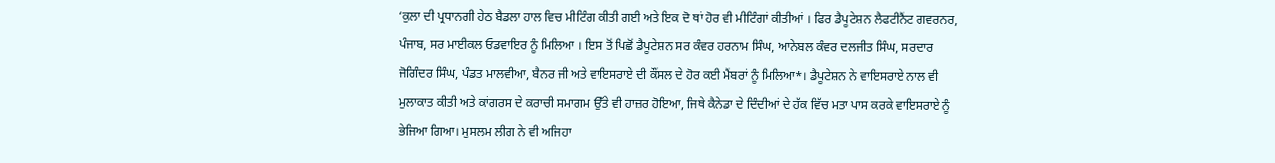‘ਕੁਲਾ ਦੀ ਪ੍ਰਧਾਨਗੀ ਹੇਠ ਬੈਡਲਾ ਹਾਲ ਵਿਚ ਮੀਟਿੰਗ ਕੀਤੀ ਗਈ ਅਤੇ ਇਕ ਦੋ ਥਾਂ ਹੋਰ ਵੀ ਮੀਟਿੰਗਾਂ ਕੀਤੀਆਂ । ਫਿਰ ਡੈਪੂਟੇਸ਼ਨ ਲੈਫਟੀਨੈਂਟ ਗਵਰਨਰ, ਪੰਜਾਬ, ਸਰ ਮਾਈਕਲ ਓਡਵਾਇਰ ਨੂੰ ਮਿਲਿਆ । ਇਸ ਤੋਂ ਪਿਛੋਂ ਡੈਪੂਟੇਸ਼ਨ ਸਰ ਕੰਵਰ ਹਰਨਾਮ ਸਿੰਘ, ਆਨੇਬਲ ਕੰਵਰ ਦਲਜੀਤ ਸਿੰਘ, ਸਰਦਾਰ ਜੋਗਿੰਦਰ ਸਿੰਘ, ਪੰਡਤ ਮਾਲਵੀਆ, ਬੈਨਰ ਜੀ ਅਤੇ ਵਾਇਸਰਾਏ ਦੀ ਕੌਂਸਲ ਦੇ ਹੋਰ ਕਈ ਮੈਂਬਰਾਂ ਨੂੰ ਮਿਲਿਆ*। ਡੈਪੂਟੇਸ਼ਨ ਨੇ ਵਾਇਸਰਾਏ ਨਾਲ ਵੀ ਮੁਲਾਕਾਤ ਕੀਤੀ ਅਤੇ ਕਾਂਗਰਸ ਦੇ ਕਰਾਚੀ ਸਮਾਗਮ ਉੱਤੇ ਵੀ ਹਾਜ਼ਰ ਹੋਇਆ, ਜਿਥੇ ਕੈਨੇਡਾ ਦੇ ਦਿੰਦੀਆਂ ਦੇ ਹੱਕ ਵਿੱਚ ਮਤਾ ਪਾਸ ਕਰਕੇ ਵਾਇਸਰਾਏ ਨੂੰ ਭੇਜਿਆ ਗਿਆ। ਮੁਸਲਮ ਲੀਗ ਨੇ ਵੀ ਅਜਿਹਾ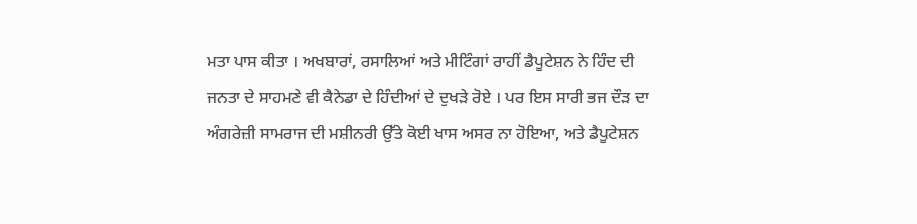ਮਤਾ ਪਾਸ ਕੀਤਾ । ਅਖਬਾਰਾਂ, ਰਸਾਲਿਆਂ ਅਤੇ ਮੀਟਿੰਗਾਂ ਰਾਹੀਂ ਡੈਪੂਟੇਸ਼ਨ ਨੇ ਹਿੰਦ ਦੀ ਜਨਤਾ ਦੇ ਸਾਹਮਣੇ ਵੀ ਕੈਨੇਡਾ ਦੇ ਹਿੰਦੀਆਂ ਦੇ ਦੁਖੜੇ ਰੋਏ । ਪਰ ਇਸ ਸਾਰੀ ਭਜ ਦੌੜ ਦਾ ਅੰਗਰੇਜ਼ੀ ਸਾਮਰਾਜ ਦੀ ਮਸ਼ੀਨਰੀ ਉੱਤੇ ਕੋਈ ਖਾਸ ਅਸਰ ਨਾ ਹੋਇਆ, ਅਤੇ ਡੈਪੂਟੇਸ਼ਨ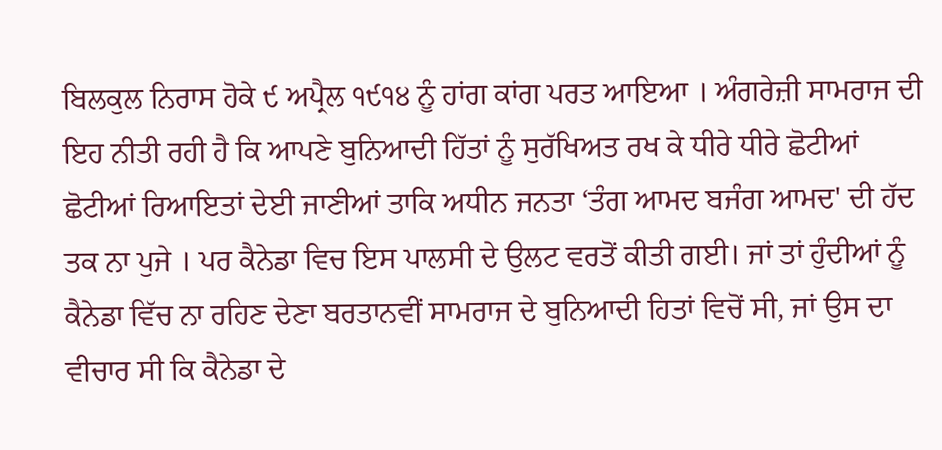ਬਿਲਕੁਲ ਨਿਰਾਸ ਹੋਕੇ ੯ ਅਪ੍ਰੈਲ ੧੯੧੪ ਨੂੰ ਹਾਂਗ ਕਾਂਗ ਪਰਤ ਆਇਆ । ਅੰਗਰੇਜ਼ੀ ਸਾਮਰਾਜ ਦੀ ਇਹ ਨੀਤੀ ਰਹੀ ਹੈ ਕਿ ਆਪਣੇ ਬੁਨਿਆਦੀ ਹਿੱਤਾਂ ਨੂੰ ਸੁਰੱਖਿਅਤ ਰਖ ਕੇ ਧੀਰੇ ਧੀਰੇ ਛੋਟੀਆਂ ਛੋਟੀਆਂ ਰਿਆਇਤਾਂ ਦੇਈ ਜਾਣੀਆਂ ਤਾਕਿ ਅਧੀਨ ਜਨਤਾ ‘ਤੰਗ ਆਮਦ ਬਜੰਗ ਆਮਦ' ਦੀ ਹੱਦ ਤਕ ਨਾ ਪੁਜੇ । ਪਰ ਕੈਨੇਡਾ ਵਿਚ ਇਸ ਪਾਲਸੀ ਦੇ ਉਲਟ ਵਰਤੋਂ ਕੀਤੀ ਗਈ। ਜਾਂ ਤਾਂ ਹੁੰਦੀਆਂ ਨੂੰ ਕੈਨੇਡਾ ਵਿੱਚ ਨਾ ਰਹਿਣ ਦੇਣਾ ਬਰਤਾਨਵੀਂ ਸਾਮਰਾਜ ਦੇ ਬੁਨਿਆਦੀ ਹਿਤਾਂ ਵਿਚੋਂ ਸੀ, ਜਾਂ ਉਸ ਦਾ ਵੀਚਾਰ ਸੀ ਕਿ ਕੈਨੇਡਾ ਦੇ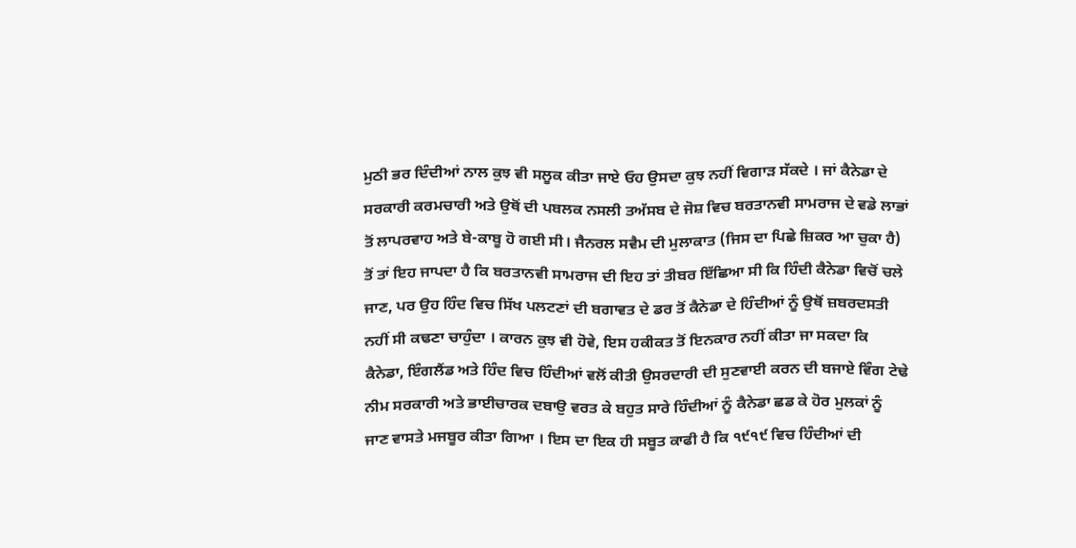ਮੁਠੀ ਭਰ ਦਿੰਦੀਆਂ ਨਾਲ ਕੁਝ ਵੀ ਸਲੂਕ ਕੀਤਾ ਜਾਏ ਓਹ ਉਸਦਾ ਕੁਝ ਨਹੀਂ ਵਿਗਾੜ ਸੱਕਦੇ । ਜਾਂ ਕੈਨੇਡਾ ਦੇ ਸਰਕਾਰੀ ਕਰਮਚਾਰੀ ਅਤੇ ਉਥੋਂ ਦੀ ਪਬਲਕ ਨਸਲੀ ਤਅੱਸਬ ਦੇ ਜੋਸ਼ ਵਿਚ ਬਰਤਾਨਵੀ ਸਾਮਰਾਜ ਦੇ ਵਡੇ ਲਾਭਾਂ ਤੋਂ ਲਾਪਰਵਾਹ ਅਤੇ ਬੇ-ਕਾਬੂ ਹੋ ਗਈ ਸੀ। ਜੈਨਰਲ ਸਵੈਮ ਦੀ ਮੁਲਾਕਾਤ (ਜਿਸ ਦਾ ਪਿਛੇ ਜ਼ਿਕਰ ਆ ਚੁਕਾ ਹੈ) ਤੋਂ ਤਾਂ ਇਹ ਜਾਪਦਾ ਹੈ ਕਿ ਬਰਤਾਨਵੀ ਸਾਮਰਾਜ ਦੀ ਇਹ ਤਾਂ ਤੀਬਰ ਇੱਛਿਆ ਸੀ ਕਿ ਹਿੰਦੀ ਕੈਨੇਡਾ ਵਿਚੋਂ ਚਲੇ ਜਾਣ, ਪਰ ਉਹ ਹਿੰਦ ਵਿਚ ਸਿੱਖ ਪਲਟਣਾਂ ਦੀ ਬਗਾਵਤ ਦੇ ਡਰ ਤੋਂ ਕੈਨੇਡਾ ਦੇ ਹਿੰਦੀਆਂ ਨੂੰ ਉਥੋਂ ਜ਼ਬਰਦਸਤੀ ਨਹੀਂ ਸੀ ਕਢਣਾ ਚਾਹੁੰਦਾ । ਕਾਰਨ ਕੁਝ ਵੀ ਹੋਵੇ, ਇਸ ਹਕੀਕਤ ਤੋਂ ਇਨਕਾਰ ਨਹੀਂ ਕੀਤਾ ਜਾ ਸਕਦਾ ਕਿ ਕੈਨੇਡਾ, ਇੰਗਲੈਂਡ ਅਤੇ ਹਿੰਦ ਵਿਚ ਹਿੰਦੀਆਂ ਵਲੋਂ ਕੀਤੀ ਉਸਰਦਾਰੀ ਦੀ ਸੁਣਵਾਈ ਕਰਨ ਦੀ ਬਜਾਏ ਵਿੰਗ ਟੇਢੇ ਨੀਮ ਸਰਕਾਰੀ ਅਤੇ ਭਾਈਚਾਰਕ ਦਬਾਉ ਵਰਤ ਕੇ ਬਹੁਤ ਸਾਰੇ ਹਿੰਦੀਆਂ ਨੂੰ ਕੈਨੇਡਾ ਛਡ ਕੇ ਹੋਰ ਮੁਲਕਾਂ ਨੂੰ ਜਾਣ ਵਾਸਤੇ ਮਜਬੂਰ ਕੀਤਾ ਗਿਆ । ਇਸ ਦਾ ਇਕ ਹੀ ਸਬੂਤ ਕਾਫੀ ਹੈ ਕਿ ੧੯੧੯ ਵਿਚ ਹਿੰਦੀਆਂ ਦੀ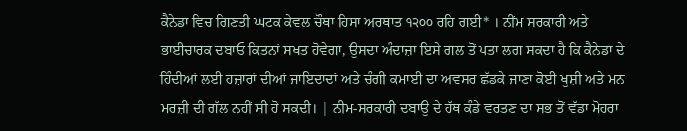ਕੈਨੇਡਾ ਵਿਚ ਗਿਣਤੀ ਘਟਕ ਕੇਵਲ ਚੌਥਾ ਹਿਸਾ ਅਰਥਾਤ ੧੨੦੦ ਰਹਿ ਗਈ* । ਨੀਂਮ ਸਰਕਾਰੀ ਅਤੇ ਭਾਈਚਾਰਕ ਦਬਾਓ ਕਿਤਨਾਂ ਸਖਤ ਹੋਵੇਗਾ, ਉਸਦਾ ਅੰਦਾਜ਼ਾ ਇਸੇ ਗਲ ਤੋਂ ਪਤਾ ਲਗ ਸਕਦਾ ਹੈ ਕਿ ਕੈਨੇਡਾ ਦੇ ਹਿੰਦੀਆਂ ਲਈ ਹਜ਼ਾਰਾਂ ਦੀਆਂ ਜਾਇਦਾਦਾਂ ਅਤੇ ਚੰਗੀ ਕਮਾਈ ਦਾ ਅਵਸਰ ਛੱਡਕੇ ਜਾਣਾ ਕੋਈ ਖੁਸ਼ੀ ਅਤੇ ਮਨ ਮਰਜ਼ੀ ਦੀ ਗੱਲ ਨਹੀਂ ਸੀ ਹੋ ਸਕਦੀ। | ਨੀਮ-ਸਰਕਾਰੀ ਦਬਾਉ ਦੇ ਹੱਥ ਕੰਡੇ ਵਰਤਣ ਦਾ ਸਭ ਤੋਂ ਵੱਡਾ ਮੋਹਰਾ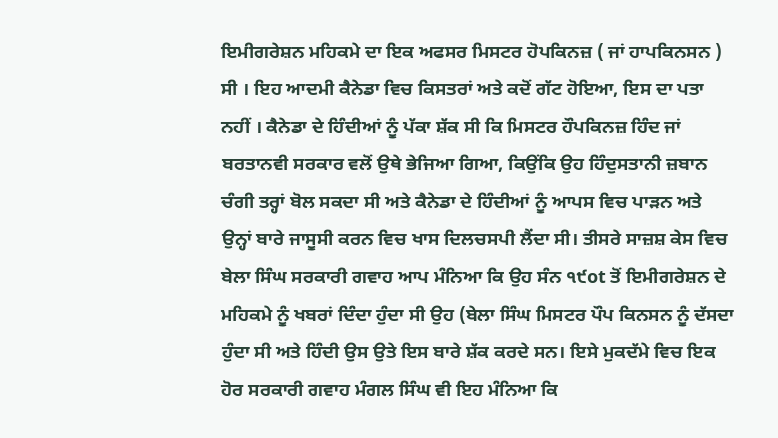ਇਮੀਗਰੇਸ਼ਨ ਮਹਿਕਮੇ ਦਾ ਇਕ ਅਫਸਰ ਮਿਸਟਰ ਹੋਪਕਿਨਜ਼ ( ਜਾਂ ਹਾਪਕਿਨਸਨ ) ਸੀ । ਇਹ ਆਦਮੀ ਕੈਨੇਡਾ ਵਿਚ ਕਿਸਤਰਾਂ ਅਤੇ ਕਦੋਂ ਗੱਟ ਹੋਇਆ, ਇਸ ਦਾ ਪਤਾ ਨਹੀਂ । ਕੈਨੇਡਾ ਦੇ ਹਿੰਦੀਆਂ ਨੂੰ ਪੱਕਾ ਸ਼ੱਕ ਸੀ ਕਿ ਮਿਸਟਰ ਹੌਪਕਿਨਜ਼ ਹਿੰਦ ਜਾਂ ਬਰਤਾਨਵੀ ਸਰਕਾਰ ਵਲੋਂ ਉਥੇ ਭੇਜਿਆ ਗਿਆ, ਕਿਉਂਕਿ ਉਹ ਹਿੰਦੁਸਤਾਨੀ ਜ਼ਬਾਨ ਚੰਗੀ ਤਰ੍ਹਾਂ ਬੋਲ ਸਕਦਾ ਸੀ ਅਤੇ ਕੈਨੇਡਾ ਦੇ ਹਿੰਦੀਆਂ ਨੂੰ ਆਪਸ ਵਿਚ ਪਾੜਨ ਅਤੇ ਉਨ੍ਹਾਂ ਬਾਰੇ ਜਾਸੂਸੀ ਕਰਨ ਵਿਚ ਖਾਸ ਦਿਲਚਸਪੀ ਲੈਂਦਾ ਸੀ। ਤੀਸਰੇ ਸਾਜ਼ਸ਼ ਕੇਸ ਵਿਚ ਬੇਲਾ ਸਿੰਘ ਸਰਕਾਰੀ ਗਵਾਹ ਆਪ ਮੰਨਿਆ ਕਿ ਉਹ ਸੰਨ ੧੯ot ਤੋਂ ਇਮੀਗਰੇਸ਼ਨ ਦੇ ਮਹਿਕਮੇ ਨੂੰ ਖਬਰਾਂ ਦਿੰਦਾ ਹੁੰਦਾ ਸੀ ਉਹ (ਬੇਲਾ ਸਿੰਘ ਮਿਸਟਰ ਪੌਪ ਕਿਨਸਨ ਨੂੰ ਦੱਸਦਾ ਹੁੰਦਾ ਸੀ ਅਤੇ ਹਿੰਦੀ ਉਸ ਉਤੇ ਇਸ ਬਾਰੇ ਸ਼ੱਕ ਕਰਦੇ ਸਨ। ਇਸੇ ਮੁਕਦੱਮੇ ਵਿਚ ਇਕ ਹੋਰ ਸਰਕਾਰੀ ਗਵਾਹ ਮੰਗਲ ਸਿੰਘ ਵੀ ਇਹ ਮੰਨਿਆ ਕਿ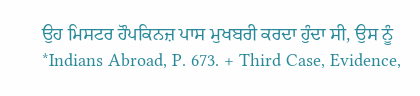ਉਹ ਮਿਸਟਰ ਹੌਪਕਿਨਜ਼ ਪਾਸ ਮੁਖਬਰੀ ਕਰਦਾ ਹੁੰਦਾ ਸੀ, ਉਸ ਨੂੰ *Indians Abroad, P. 673. + Third Case, Evidence,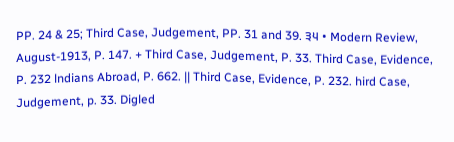PP. 24 & 25; Third Case, Judgement, PP. 31 and 39. ੩੫ • Modern Review, August-1913, P. 147. + Third Case, Judgement, P. 33. Third Case, Evidence, P. 232 lndians Abroad, P. 662. || Third Case, Evidence, P. 232. hird Case, Judgement, p. 33. Digled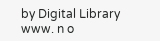by Digital Library www. n o